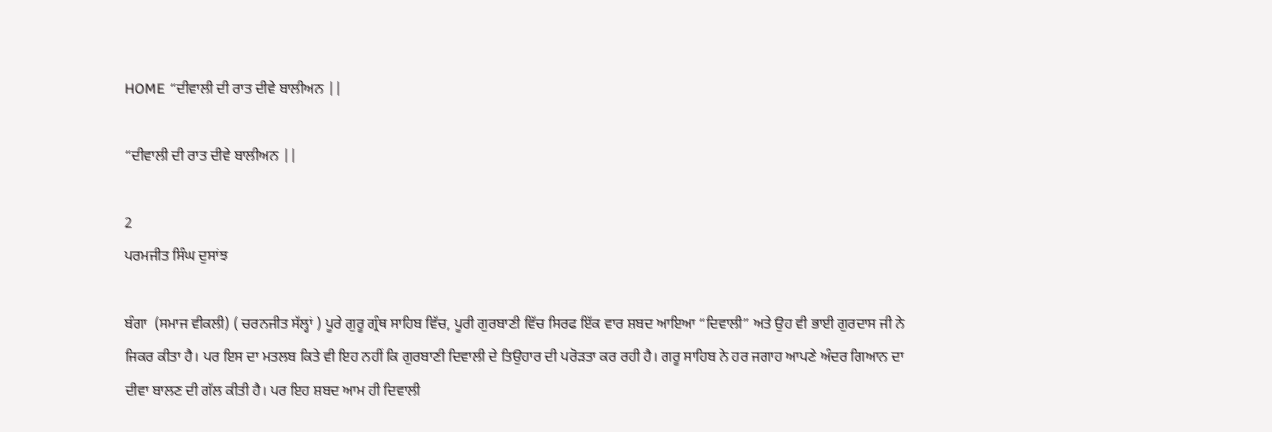HOME “ਦੀਵਾਲੀ ਦੀ ਰਾਤ ਦੀਵੇ ਬਾਲੀਅਨ ||

“ਦੀਵਾਲੀ ਦੀ ਰਾਤ ਦੀਵੇ ਬਾਲੀਅਨ ||

2
ਪਰਮਜੀਤ ਸਿੰਘ ਦੁਸਾਂਝ

ਬੰਗਾ  (ਸਮਾਜ ਵੀਕਲੀ) ( ਚਰਨਜੀਤ ਸੱਲ੍ਹਾਂ ) ਪੂਰੇ ਗੁਰੂ ਗ੍ਰੰਥ ਸਾਹਿਬ ਵਿੱਚ, ਪੂਰੀ ਗੁਰਬਾਣੀ ਵਿੱਚ ਸਿਰਫ ਇੱਕ ਵਾਰ ਸ਼ਬਦ ਆਇਆ “ਦਿਵਾਲੀ” ਅਤੇ ਉਹ ਵੀ ਭਾਈ ਗੁਰਦਾਸ ਜੀ ਨੇ ਜਿਕਰ ਕੀਤਾ ਹੈ। ਪਰ ਇਸ ਦਾ ਮਤਲਬ ਕਿਤੇ ਵੀ ਇਹ ਨਹੀਂ ਕਿ ਗੁਰਬਾਣੀ ਦਿਵਾਲੀ ਦੇ ਤਿਉਹਾਰ ਦੀ ਪਰੋੜਤਾ ਕਰ ਰਹੀ ਹੈ। ਗਰੂ ਸਾਹਿਬ ਨੇ ਹਰ ਜਗਾਹ ਆਪਣੇ ਅੰਦਰ ਗਿਆਨ ਦਾ ਦੀਵਾ ਬਾਲਣ ਦੀ ਗੱਲ ਕੀਤੀ ਹੈ। ਪਰ ਇਹ ਸ਼ਬਦ ਆਮ ਹੀ ਦਿਵਾਲੀ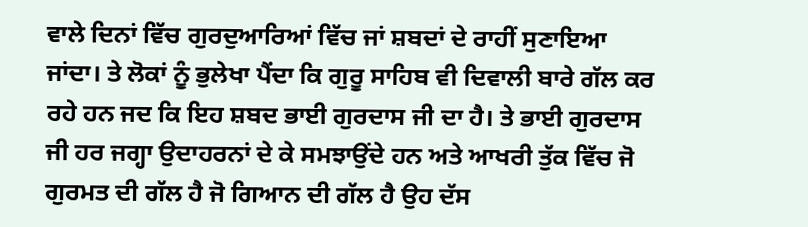ਵਾਲੇ ਦਿਨਾਂ ਵਿੱਚ ਗੁਰਦੁਆਰਿਆਂ ਵਿੱਚ ਜਾਂ ਸ਼ਬਦਾਂ ਦੇ ਰਾਹੀਂ ਸੁਣਾਇਆ ਜਾਂਦਾ। ਤੇ ਲੋਕਾਂ ਨੂੰ ਭੁਲੇਖਾ ਪੈਂਦਾ ਕਿ ਗੁਰੂ ਸਾਹਿਬ ਵੀ ਦਿਵਾਲੀ ਬਾਰੇ ਗੱਲ ਕਰ ਰਹੇ ਹਨ ਜਦ ਕਿ ਇਹ ਸ਼ਬਦ ਭਾਈ ਗੁਰਦਾਸ ਜੀ ਦਾ ਹੈ। ਤੇ ਭਾਈ ਗੁਰਦਾਸ ਜੀ ਹਰ ਜਗ੍ਹਾ ਉਦਾਹਰਨਾਂ ਦੇ ਕੇ ਸਮਝਾਉਂਦੇ ਹਨ ਅਤੇ ਆਖਰੀ ਤੁੱਕ ਵਿੱਚ ਜੋ ਗੁਰਮਤ ਦੀ ਗੱਲ ਹੈ ਜੋ ਗਿਆਨ ਦੀ ਗੱਲ ਹੈ ਉਹ ਦੱਸ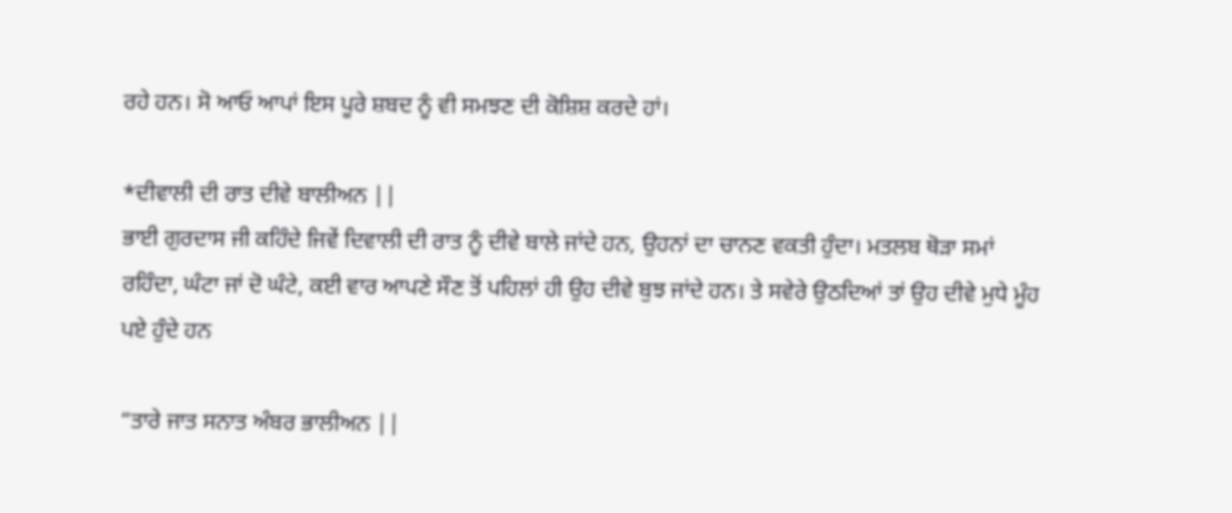ਰਹੇ ਹਨ। ਸੋ ਆਓ ਆਪਾਂ ਇਸ ਪੂਰੇ ਸ਼ਬਦ ਨੂੰ ਵੀ ਸਮਝਣ ਦੀ ਕੋਸ਼ਿਸ਼ ਕਰਦੇ ਹਾਂ।

*ਦੀਵਾਲੀ ਦੀ ਰਾਤ ਦੀਵੇ ਬਾਲੀਅਨ ||
ਭਾਈ ਗੁਰਦਾਸ ਜੀ ਕਹਿੰਦੇ ਜਿਵੇਂ ਦਿਵਾਲੀ ਦੀ ਰਾਤ ਨੂੰ ਦੀਵੇ ਬਾਲੇ ਜਾਂਦੇ ਹਨ, ਉਹਨਾਂ ਦਾ ਚਾਨਣ ਵਕਤੀ ਹੁੰਦਾ। ਮਤਲਬ ਥੋੜਾ ਸਮਾਂ ਰਹਿੰਦਾ, ਘੰਟਾ ਜਾਂ ਦੋ ਘੰਟੇ, ਕਈ ਵਾਰ ਆਪਣੇ ਸੌਣ ਤੋਂ ਪਹਿਲਾਂ ਹੀ ਉਹ ਦੀਵੇ ਬੁਝ ਜਾਂਦੇ ਹਨ। ਤੇ ਸਵੇਰੇ ਉਠਦਿਆਂ ਤਾਂ ਉਹ ਦੀਵੇ ਮੁਧੇ ਮੂੰਹ ਪਏ ਹੁੰਦੇ ਹਨ

“ਤਾਰੇ ਜਾਤ ਸਨਾਤ ਅੰਬਰ ਭਾਲੀਅਨ ||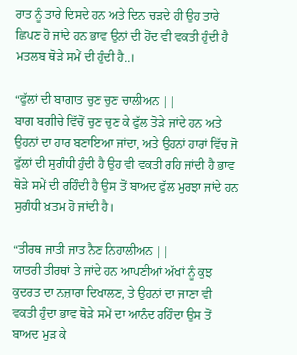ਰਾਤ ਨੂੰ ਤਾਰੇ ਦਿਸਦੇ ਹਨ ਅਤੇ ਦਿਨ ਚੜਦੇ ਹੀ ਉਹ ਤਾਰੇ ਛਿਪਣ ਹੋ ਜਾਂਦੇ ਹਨ ਭਾਵ ਉਨਾਂ ਦੀ ਹੋਂਦ ਵੀ ਵਕਤੀ ਹੁੰਦੀ ਹੈ ਮਤਲਬ ਥੋੜੇ ਸਮੇਂ ਦੀ ਹੁੰਦੀ ਹੈ..।

“ਫੁੱਲਾਂ ਦੀ ਬਾਗਾਤ ਚੁਣ ਚੁਣ ਚਾਲੀਅਨ ||
ਬਾਗ ਬਗੀਚੇ ਵਿੱਚੋਂ ਚੁਣ ਚੁਣ ਕੇ ਫੁੱਲ ਤੋੜੇ ਜਾਂਦੇ ਹਨ ਅਤੇ ਉਹਨਾਂ ਦਾ ਹਾਰ ਬਣਾਇਆ ਜਾਂਦਾ, ਅਤੇ ਉਹਨਾਂ ਹਾਰਾਂ ਵਿੱਚ ਜੋ ਫੁੱਲਾਂ ਦੀ ਸੁਗੰਧੀ ਹੁੰਦੀ ਹੈ ਉਹ ਵੀ ਵਕਤੀ ਰਹਿ ਜਾਂਦੀ ਹੈ ਭਾਵ ਥੋੜੇ ਸਮੇਂ ਦੀ ਰਹਿੰਦੀ ਹੈ ਉਸ ਤੋਂ ਬਾਅਦ ਫੁੱਲ ਮੁਰਝਾ ਜਾਂਦੇ ਹਨ ਸੁਗੰਧੀ ਖ਼ਤਮ ਹੋ ਜਾਂਦੀ ਹੈ।

“ਤੀਰਥ ਜਾਤੀ ਜਾਤ ਨੈਣ ਨਿਹਾਲੀਅਨ ||
ਯਾਤਰੀ ਤੀਰਥਾਂ ਤੇ ਜਾਂਦੇ ਹਨ ਆਪਣੀਆਂ ਅੱਖਾਂ ਨੂੰ ਕੁਝ ਕੁਦਰਤ ਦਾ ਨਜ਼ਾਰਾ ਦਿਖਾਲਣ, ਤੇ ਉਹਨਾਂ ਦਾ ਜਾਣਾ ਵੀ ਵਕਤੀ ਹੁੰਦਾ ਭਾਵ ਥੋੜੇ ਸਮੇਂ ਦਾ ਆਨੰਦ ਰਹਿੰਦਾ ਉਸ ਤੋਂ ਬਾਅਦ ਮੁੜ ਕੇ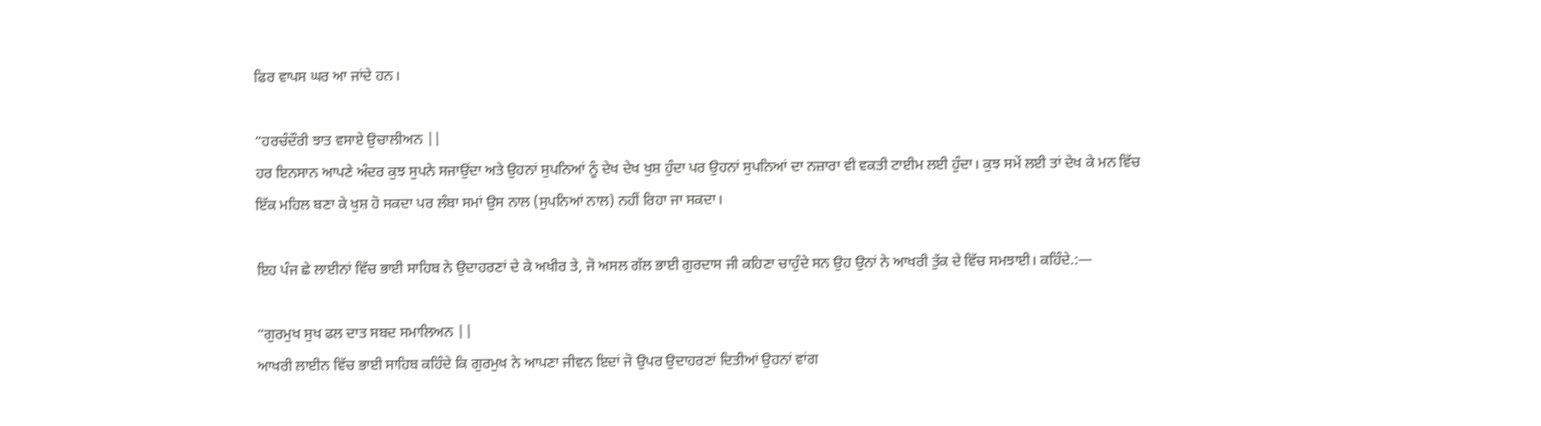ਫਿਰ ਵਾਪਸ ਘਰ ਆ ਜਾਂਦੇ ਹਨ।

“ਹਰਚੰਦੌਰੀ ਝਾਤ ਵਸਾਏ ਉਚਾਲੀਅਨ ||
ਹਰ ਇਨਸਾਨ ਆਪਣੇ ਅੰਦਰ ਕੁਝ ਸੁਪਨੇ ਸਜਾਉਂਦਾ ਅਤੇ ਉਹਨਾਂ ਸੁਪਨਿਆਂ ਨੂੰ ਦੇਖ ਦੇਖ ਖੁਸ਼ ਹੁੰਦਾ ਪਰ ਉਹਨਾਂ ਸੁਪਨਿਆਂ ਦਾ ਨਜ਼ਾਰਾ ਵੀ ਵਕਤੀ ਟਾਈਮ ਲਈ ਹੁੰਦਾ। ਕੁਝ ਸਮੇਂ ਲਈ ਤਾਂ ਦੇਖ ਕੇ ਮਨ ਵਿੱਚ ਇੱਕ ਮਹਿਲ ਬਣਾ ਕੇ ਖੁਸ਼ ਹੋ ਸਕਦਾ ਪਰ ਲੰਬਾ ਸਮਾਂ ਉਸ ਨਾਲ (ਸੁਪਨਿਆਂ ਨਾਲ) ਨਹੀਂ ਰਿਹਾ ਜਾ ਸਕਦਾ।

ਇਹ ਪੰਜ ਛੇ ਲਾਈਨਾਂ ਵਿੱਚ ਭਾਈ ਸਾਹਿਬ ਨੇ ਉਦਾਹਰਣਾਂ ਦੇ ਕੇ ਅਖੀਰ ਤੇ, ਜੋ ਅਸਲ ਗੱਲ ਭਾਈ ਗੁਰਦਾਸ ਜੀ ਕਹਿਣਾ ਚਾਹੁੰਦੇ ਸਨ ਉਹ ਉਨਾਂ ਨੇ ਆਖਰੀ ਤੁੱਕ ਦੇ ਵਿੱਚ ਸਮਝਾਈ। ਕਹਿੰਦੇ.:—

“ਗੁਰਮੁਖ ਸੁਖ ਫਲ ਦਾਤ ਸਬਦ ਸਮਾਲਿਅਨ ||
ਆਖਰੀ ਲਾਈਨ ਵਿੱਚ ਭਾਈ ਸਾਹਿਬ ਕਹਿੰਦੇ ਕਿ ਗੁਰਮੁਖ ਨੇ ਆਪਣਾ ਜੀਵਨ ਇਦਾਂ ਜੋ ਉਪਰ ਉਦਾਹਰਣਾਂ ਦਿਤੀਆਂ ਉਹਨਾਂ ਵਾਂਗ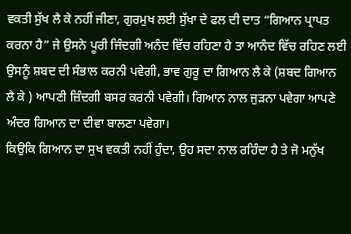ਵਕਤੀ ਸੁੱਖ ਲੈ ਕੇ ਨਹੀਂ ਜੀਣਾ, ਗੁਰਮੁਖ ਲਈ ਸੁੱਖਾ ਦੇ ਫਲ ਦੀ ਦਾਤ “ਗਿਆਨ ਪ੍ਰਾਪਤ ਕਰਨਾ ਹੈ” ਜੇ ਉਸਨੇ ਪੂਰੀ ਜਿੰਦਗੀ ਅਨੰਦ ਵਿੱਚ ਰਹਿਣਾ ਹੈ ਤਾ ਆਨੰਦ ਵਿੱਚ ਰਹਿਣ ਲਈ ਉਸਨੂੰ ਸ਼ਬਦ ਦੀ ਸੰਭਾਲ ਕਰਨੀ ਪਵੇਗੀ, ਭਾਵ ਗੁਰੂ ਦਾ ਗਿਆਨ ਲੈ ਕੇ (ਸ਼ਬਦ ਗਿਆਨ ਲੈ ਕੇ ) ਆਪਣੀ ਜ਼ਿੰਦਗੀ ਬਸਰ ਕਰਨੀ ਪਵੇਗੀ। ਗਿਆਨ ਨਾਲ ਜੁੜਨਾ ਪਵੇਗਾ ਆਪਣੇ ਅੰਦਰ ਗਿਆਨ ਦਾ ਦੀਵਾ ਬਾਲਣਾ ਪਵੇਗਾ।
ਕਿਉਕਿ ਗਿਆਨ ਦਾ ਸੁਖ ਵਕਤੀ ਨਹੀਂ ਹੁੰਦਾ, ਉਹ ਸਦਾ ਨਾਲ ਰਹਿੰਦਾ ਹੈ ਤੇ ਜੋ ਮਨੁੱਖ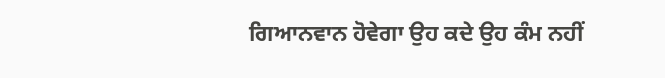ਗਿਆਨਵਾਨ ਹੋਵੇਗਾ ਉਹ ਕਦੇ ਉਹ ਕੰਮ ਨਹੀਂ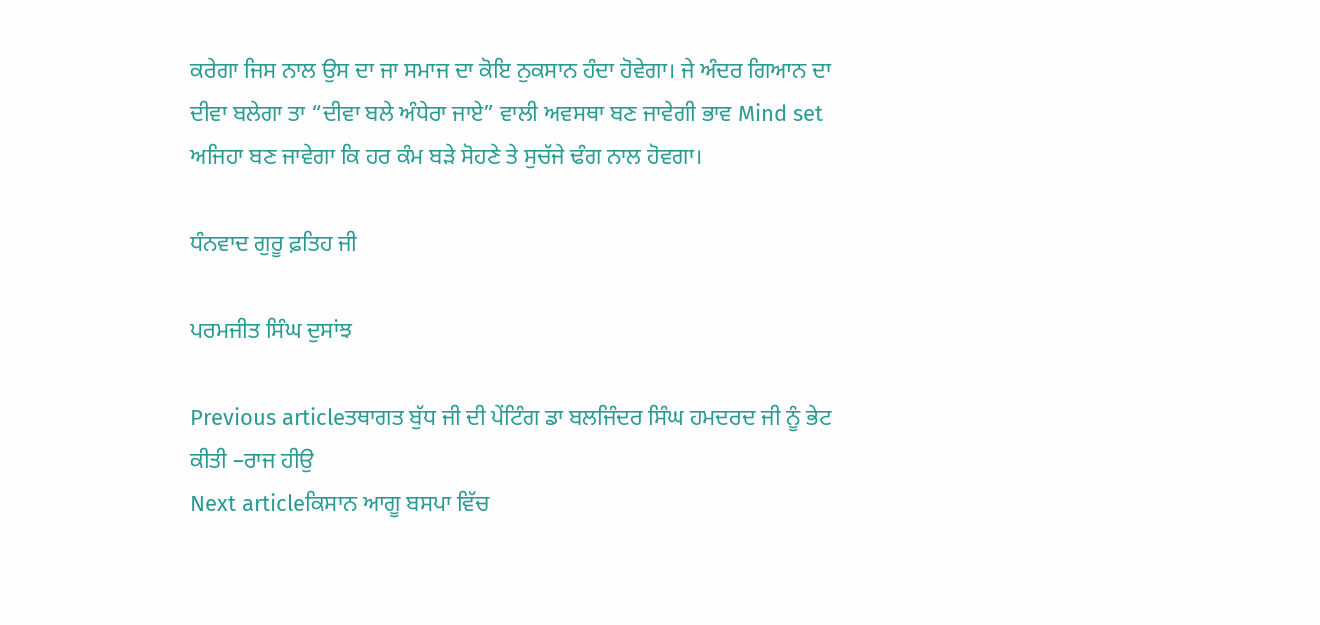ਕਰੇਗਾ ਜਿਸ ਨਾਲ ਉਸ ਦਾ ਜਾ ਸਮਾਜ ਦਾ ਕੋਇ ਨੁਕਸਾਨ ਹੰਦਾ ਹੋਵੇਗਾ। ਜੇ ਅੰਦਰ ਗਿਆਨ ਦਾ ਦੀਵਾ ਬਲੇਗਾ ਤਾ “ਦੀਵਾ ਬਲੇ ਅੰਧੇਰਾ ਜਾਏ” ਵਾਲੀ ਅਵਸਥਾ ਬਣ ਜਾਵੇਗੀ ਭਾਵ Mind set ਅਜਿਹਾ ਬਣ ਜਾਵੇਗਾ ਕਿ ਹਰ ਕੰਮ ਬੜੇ ਸੋਹਣੇ ਤੇ ਸੁਚੱਜੇ ਢੰਗ ਨਾਲ ਹੋਵਗਾ।

ਧੰਨਵਾਦ ਗੁਰੂ ਫ਼ਤਿਹ ਜੀ

ਪਰਮਜੀਤ ਸਿੰਘ ਦੁਸਾਂਝ

Previous articleਤਥਾਗਤ ਬੁੱਧ ਜੀ ਦੀ ਪੇਂਟਿੰਗ ਡਾ ਬਲਜਿੰਦਰ ਸਿੰਘ ਹਮਦਰਦ ਜੀ ਨੂੰ ਭੇਟ ਕੀਤੀ –ਰਾਜ ਹੀਉ
Next articleਕਿਸਾਨ ਆਗੂ ਬਸਪਾ ਵਿੱਚ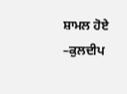ਸ਼ਾਮਲ ਹੋਏ –ਕੁਲਦੀਪ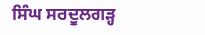ਸਿੰਘ ਸਰਦੂਲਗੜ੍ਹ